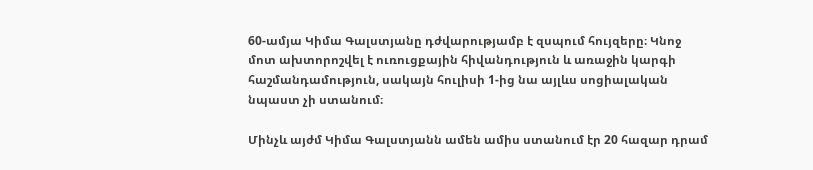60-ամյա Կիմա Գալստյանը դժվարությամբ է զսպում հույզերը։ Կնոջ մոտ ախտորոշվել է ուռուցքային հիվանդություն և առաջին կարգի հաշմանդամություն, սակայն հուլիսի 1-ից նա այլևս սոցիալական նպաստ չի ստանում։

Մինչև այժմ Կիմա Գալստյանն ամեն ամիս ստանում էր 20 հազար դրամ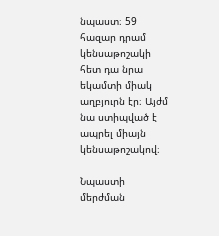նպաստ։ 59 հազար դրամ կենսաթոշակի հետ դա նրա եկամտի միակ աղբյուրն էր։ Այժմ նա ստիպված է ապրել միայն կենսաթոշակով։

Նպաստի մերժման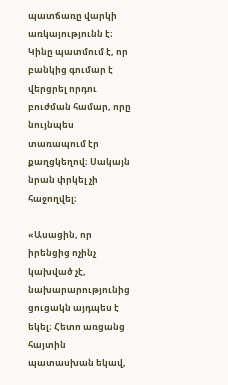պատճառը վարկի առկայությունն է։ Կինը պատմում է, որ բանկից գումար է վերցրել որդու բուժման համար, որը նույնպես տառապում էր քաղցկեղով։ Սակայն նրան փրկել չի հաջողվել։

«Ասացին, որ իրենցից ոչինչ կախված չէ, նախարարությունից ցուցակն այդպես է եկել։ Հետո առցանց հայտին պատասխան եկավ,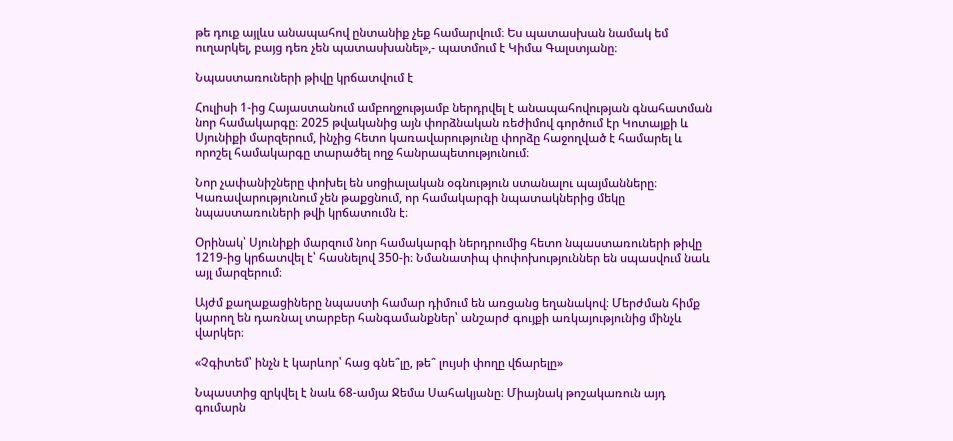թե դուք այլևս անապահով ընտանիք չեք համարվում։ Ես պատասխան նամակ եմ ուղարկել, բայց դեռ չեն պատասխանել»,- պատմում է Կիմա Գալստյանը։

Նպաստառուների թիվը կրճատվում է

Հուլիսի 1-ից Հայաստանում ամբողջությամբ ներդրվել է անապահովության գնահատման նոր համակարգը։ 2025 թվականից այն փորձնական ռեժիմով գործում էր Կոտայքի և Սյունիքի մարզերում, ինչից հետո կառավարությունը փորձը հաջողված է համարել և որոշել համակարգը տարածել ողջ հանրապետությունում։

Նոր չափանիշները փոխել են սոցիալական օգնություն ստանալու պայմանները։ Կառավարությունում չեն թաքցնում, որ համակարգի նպատակներից մեկը նպաստառուների թվի կրճատումն է։

Օրինակ՝ Սյունիքի մարզում նոր համակարգի ներդրումից հետո նպաստառուների թիվը 1219-ից կրճատվել է՝ հասնելով 350-ի։ Նմանատիպ փոփոխություններ են սպասվում նաև այլ մարզերում։

Այժմ քաղաքացիները նպաստի համար դիմում են առցանց եղանակով։ Մերժման հիմք կարող են դառնալ տարբեր հանգամանքներ՝ անշարժ գույքի առկայությունից մինչև վարկեր։

«Չգիտեմ՝ ինչն է կարևոր՝ հաց գնե՞լը, թե՞ լույսի փողը վճարելը»

Նպաստից զրկվել է նաև 68-ամյա Ջեմա Սահակյանը։ Միայնակ թոշակառուն այդ գումարն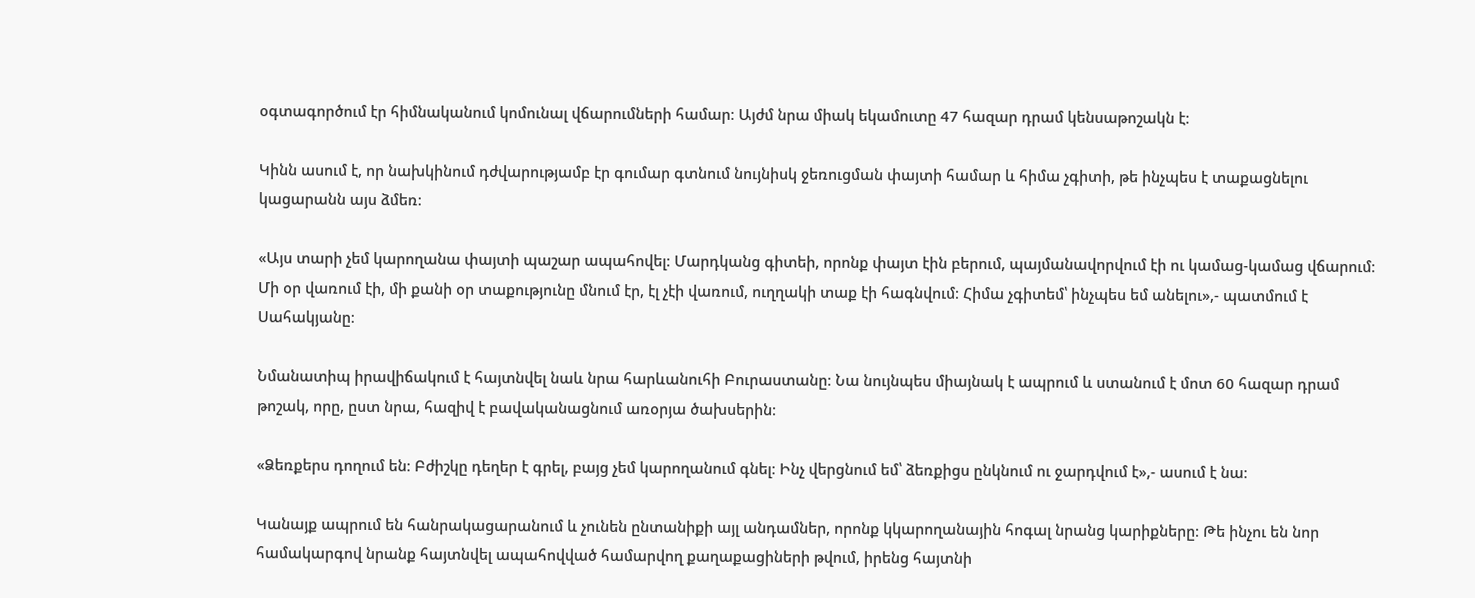օգտագործում էր հիմնականում կոմունալ վճարումների համար։ Այժմ նրա միակ եկամուտը 47 հազար դրամ կենսաթոշակն է։

Կինն ասում է, որ նախկինում դժվարությամբ էր գումար գտնում նույնիսկ ջեռուցման փայտի համար և հիմա չգիտի, թե ինչպես է տաքացնելու կացարանն այս ձմեռ։

«Այս տարի չեմ կարողանա փայտի պաշար ապահովել։ Մարդկանց գիտեի, որոնք փայտ էին բերում, պայմանավորվում էի ու կամաց-կամաց վճարում։ Մի օր վառում էի, մի քանի օր տաքությունը մնում էր, էլ չէի վառում, ուղղակի տաք էի հագնվում։ Հիմա չգիտեմ՝ ինչպես եմ անելու»,- պատմում է Սահակյանը։

Նմանատիպ իրավիճակում է հայտնվել նաև նրա հարևանուհի Բուրաստանը։ Նա նույնպես միայնակ է ապրում և ստանում է մոտ 60 հազար դրամ թոշակ, որը, ըստ նրա, հազիվ է բավականացնում առօրյա ծախսերին։

«Ձեռքերս դողում են։ Բժիշկը դեղեր է գրել, բայց չեմ կարողանում գնել։ Ինչ վերցնում եմ՝ ձեռքիցս ընկնում ու ջարդվում է»,- ասում է նա։

Կանայք ապրում են հանրակացարանում և չունեն ընտանիքի այլ անդամներ, որոնք կկարողանային հոգալ նրանց կարիքները։ Թե ինչու են նոր համակարգով նրանք հայտնվել ապահովված համարվող քաղաքացիների թվում, իրենց հայտնի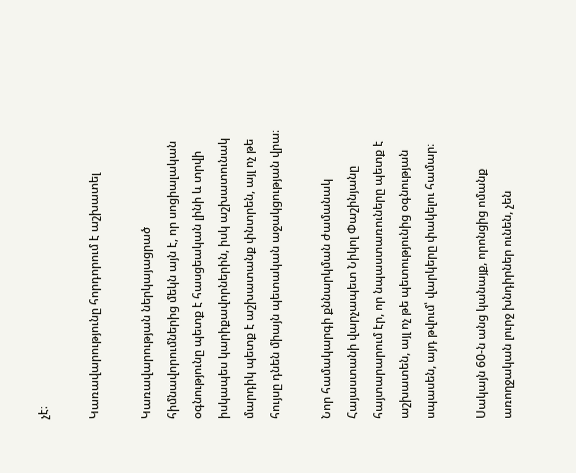չէ։

Կառավարությունը հորդորում է աշխատել

Կառավարության ներկայացրած հիմնավորումներից մեկն այն է, որ սոցիալական օգնությունը պետք է հասցեական լինի և տրվի իսկապես կարիքավորներին, իսկ աշխատունակ մարդիկ պետք է աշխատանք փնտրեն, այլ ոչ թե հույսը դնեն միայն պետական աջակցության վրա։

Նոր համակարգի քննարկման ժամանակ Հայաստանի վարչապետ Նիկոլ Փաշինյանը հայտարարում էր, որ նպաստառուները պետք է աշխատեն, այլ ոչ թե պետությունից օգնության սպասեն, այդ թվում՝ վարկերը փակելու համար։

Սակայն 60-ն անց կանայք, որոնցից ոմանք առողջական լուրջ խնդիրներ ունեն, չեն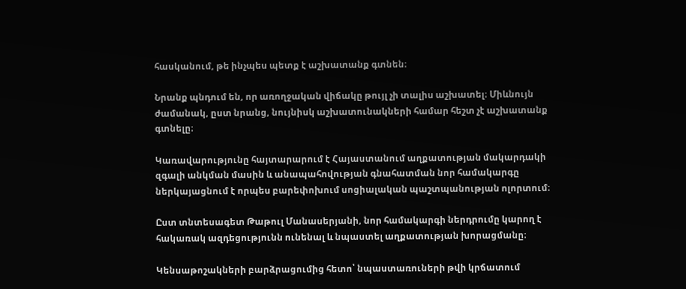հասկանում, թե ինչպես պետք է աշխատանք գտնեն։

Նրանք պնդում են, որ առողջական վիճակը թույլ չի տալիս աշխատել։ Միևնույն ժամանակ, ըստ նրանց, նույնիսկ աշխատունակների համար հեշտ չէ աշխատանք գտնելը։

Կառավարությունը հայտարարում է Հայաստանում աղքատության մակարդակի զգալի անկման մասին և անապահովության գնահատման նոր համակարգը ներկայացնում է որպես բարեփոխում սոցիալական պաշտպանության ոլորտում։

Ըստ տնտեսագետ Թաթուլ Մանասերյանի, նոր համակարգի ներդրումը կարող է հակառակ ազդեցությունն ունենալ և նպաստել աղքատության խորացմանը։

Կենսաթոշակների բարձրացումից հետո՝ նպաստառուների թվի կրճատում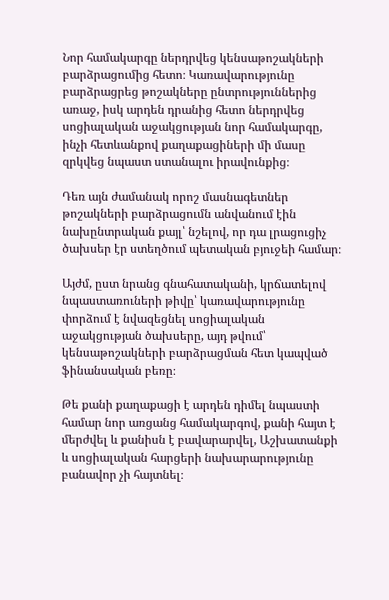Նոր համակարգը ներդրվեց կենսաթոշակների բարձրացումից հետո։ Կառավարությունը բարձրացրեց թոշակները ընտրություններից առաջ, իսկ արդեն դրանից հետո ներդրվեց սոցիալական աջակցության նոր համակարգը, ինչի հետևանքով քաղաքացիների մի մասը զրկվեց նպաստ ստանալու իրավունքից։

Դեռ այն ժամանակ որոշ մասնագետներ թոշակների բարձրացումն անվանում էին նախընտրական քայլ՝ նշելով, որ դա լրացուցիչ ծախսեր էր ստեղծում պետական բյուջեի համար։

Այժմ, ըստ նրանց գնահատականի, կրճատելով նպաստառուների թիվը՝ կառավարությունը փորձում է նվազեցնել սոցիալական աջակցության ծախսերը, այդ թվում՝ կենսաթոշակների բարձրացման հետ կապված ֆինանսական բեռը։

Թե քանի քաղաքացի է արդեն դիմել նպաստի համար նոր առցանց համակարգով, քանի հայտ է մերժվել և քանիսն է բավարարվել, Աշխատանքի և սոցիալական հարցերի նախարարությունը բանավոր չի հայտնել։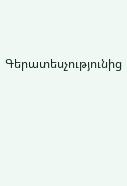Գերատեսչությունից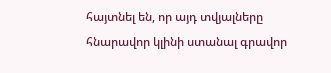հայտնել են, որ այդ տվյալները հնարավոր կլինի ստանալ գրավոր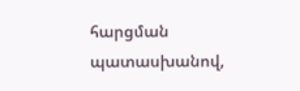հարցման պատասխանով,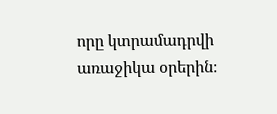որը կտրամադրվի առաջիկա օրերին։